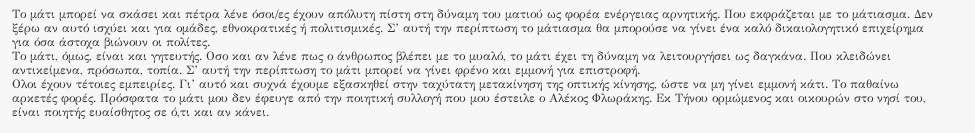Το μάτι μπορεί να σκάσει και πέτρα λένε όσοι/ες έχουν απόλυτη πίστη στη δύναμη του ματιού ως φορέα ενέργειας αρνητικής. Που εκφράζεται με το μάτιασμα. Δεν ξέρω αν αυτό ισχύει και για ομάδες, εθνοκρατικές ή πολιτισμικές. Σ’ αυτή την περίπτωση το μάτιασμα θα μπορούσε να γίνει ένα καλό δικαιολογητικό επιχείρημα για όσα άστοχα βιώνουν οι πολίτες.
Το μάτι, όμως, είναι και γητευτής. Οσο και αν λένε πως ο άνθρωπος βλέπει με το μυαλό, το μάτι έχει τη δύναμη να λειτουργήσει ως δαγκάνα. Που κλειδώνει αντικείμενα, πρόσωπα, τοπία. Σ’ αυτή την περίπτωση το μάτι μπορεί να γίνει φρένο και εμμονή για επιστροφή.
Ολοι έχουν τέτοιες εμπειρίες. Γι’ αυτό και συχνά έχουμε εξασκηθεί στην ταχύτατη μετακίνηση της οπτικής κίνησης, ώστε να μη γίνει εμμονή κάτι. Το παθαίνω αρκετές φορές. Πρόσφατα το μάτι μου δεν έφευγε από την ποιητική συλλογή που μου έστειλε ο Αλέκος Φλωράκης. Εκ Τήνου ορμώμενος και οικουρών στο νησί του, είναι ποιητής ευαίσθητος σε ό,τι και αν κάνει.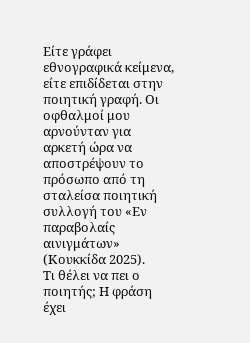Είτε γράφει εθνογραφικά κείμενα, είτε επιδίδεται στην ποιητική γραφή. Οι οφθαλμοί μου αρνούνταν για αρκετή ώρα να αποστρέψουν το πρόσωπο από τη σταλείσα ποιητική συλλογή του «Εν παραβολαίς αινιγμάτων» (Κουκκίδα 2025).
Τι θέλει να πει ο ποιητής; Η φράση έχει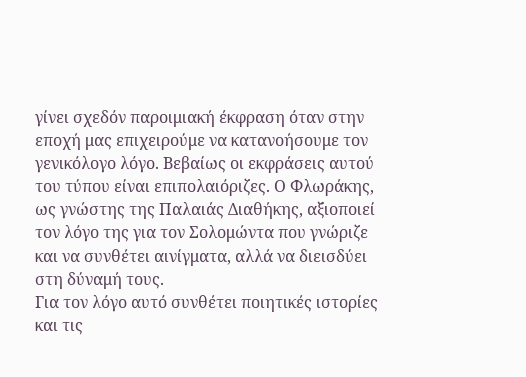γίνει σχεδόν παροιμιακή έκφραση όταν στην εποχή μας επιχειρούμε να κατανοήσουμε τον γενικόλογο λόγο. Βεβαίως οι εκφράσεις αυτού του τύπου είναι επιπολαιόριζες. Ο Φλωράκης, ως γνώστης της Παλαιάς Διαθήκης, αξιοποιεί τον λόγο της για τον Σολομώντα που γνώριζε και να συνθέτει αινίγματα, αλλά να διεισδύει στη δύναμή τους.
Για τον λόγο αυτό συνθέτει ποιητικές ιστορίες και τις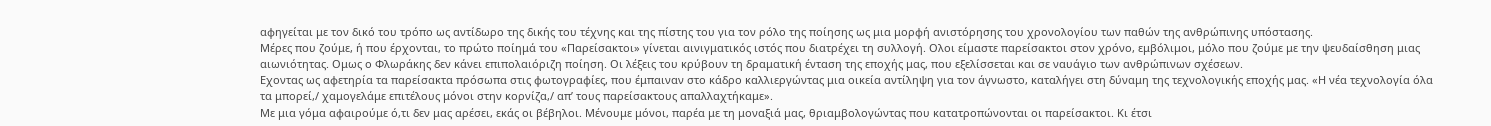αφηγείται με τον δικό του τρόπο ως αντίδωρο της δικής του τέχνης και της πίστης του για τον ρόλο της ποίησης ως μια μορφή ανιστόρησης του χρονολογίου των παθών της ανθρώπινης υπόστασης.
Μέρες που ζούμε, ή που έρχονται, το πρώτο ποίημά του «Παρείσακτοι» γίνεται αινιγματικός ιστός που διατρέχει τη συλλογή. Ολοι είμαστε παρείσακτοι στον χρόνο, εμβόλιμοι, μόλο που ζούμε με την ψευδαίσθηση μιας αιωνιότητας. Ομως ο Φλωράκης δεν κάνει επιπολαιόριζη ποίηση. Οι λέξεις του κρύβουν τη δραματική ένταση της εποχής μας, που εξελίσσεται και σε ναυάγιο των ανθρώπινων σχέσεων.
Εχοντας ως αφετηρία τα παρείσακτα πρόσωπα στις φωτογραφίες, που έμπαιναν στο κάδρο καλλιεργώντας μια οικεία αντίληψη για τον άγνωστο, καταλήγει στη δύναμη της τεχνολογικής εποχής μας. «Η νέα τεχνολογία όλα τα μπορεί,/ χαμογελάμε επιτέλους μόνοι στην κορνίζα,/ απ’ τους παρείσακτους απαλλαχτήκαμε».
Με μια γόμα αφαιρούμε ό,τι δεν μας αρέσει, εκάς οι βέβηλοι. Μένουμε μόνοι, παρέα με τη μοναξιά μας, θριαμβολογώντας που κατατροπώνονται οι παρείσακτοι. Κι έτσι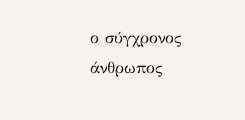ο σύγχρονος άνθρωπος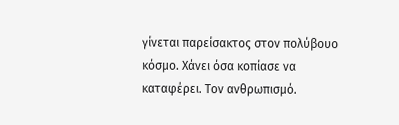γίνεται παρείσακτος στον πολύβουο κόσμο. Χάνει όσα κοπίασε να καταφέρει. Τον ανθρωπισμό.